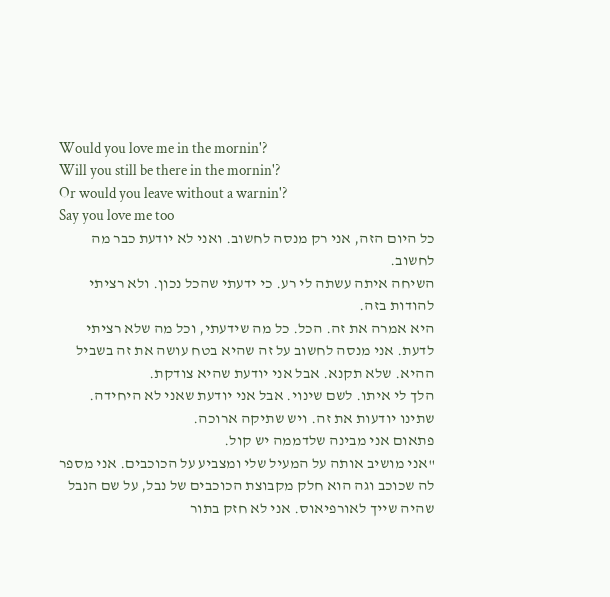Would you love me in the mornin'?
Will you still be there in the mornin'?
Or would you leave without a warnin'?
Say you love me too
כל היום הזה, אני רק מנסה לחשוב. ואני לא יודעת כבר מה לחשוב.
השיחה איתה עשתה לי רע. כי ידעתי שהכל נכון. ולא רציתי להודות בזה.
היא אמרה את זה. הכל. כל מה שידעתי, וכל מה שלא רציתי לדעת. אני מנסה לחשוב על זה שהיא בטח עושה את זה בשביל ההיא. שלא תקנא. אבל אני יודעת שהיא צודקת.
הלך לי איתו. לשם שינוי. אבל אני יודעת שאני לא היחידה.
שתינו יודעות את זה. ויש שתיקה ארוכה.
פתאום אני מבינה שלדממה יש קול.
"אני מושיב אותה על המעיל שלי ומצביע על הכוכבים. אני מספר לה שכוכב וגה הוא חלק מקבוצת הכוכבים של נבל, על שם הנבל שהיה שייך לאורפיאוס. אני לא חזק בתור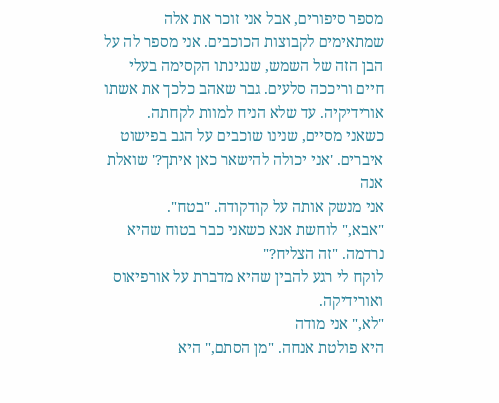מספר סיפורים, אבל אני זוכר את אלה שמתאימים לקבוצות הכוכבים. אני מספר לה על הבן הזה של השמש, שנגינתו הקסימה בעלי חיים וריככה סלעים. גבר שאהב כלכך את אשתו אורידיקיה. עד שלא הניח למוות לקחתה.
כשאני מסיים, שנינו שוכבים על הגב בפישוט איברים. 'אני יכולה להישאר כאן איתך?' שואלת אנה
אני מנשק אותה על קודקודה. "בטח".
"אבא," לוחשת אנא כשאני כבר בטוח שהיא נרדמה. "זה הצליח?"
לוקח לי רגע להבין שהיא מדברת על אורפיאוס ואורידיקה.
"לא," אני מודה
היא פולטת אנחה. "מן הסתם," היא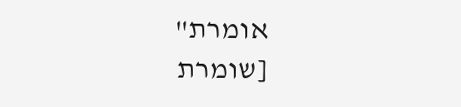אומרת"
[שומרת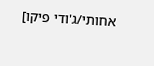אחותי/ג'ודי פיקו]